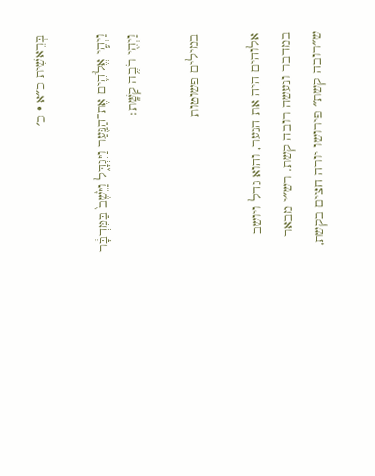בְּרֵאשִׁית כ״א · כ׳

וַיְהִ֧י אֱלֹהִ֛ים אֶת־הַנַּ֖עַר וַיִּגְדָּ֑ל וַיֵּ֙שֶׁב֙ בַּמִּדְבָּ֔ר וַיְהִ֖י רֹבֶ֥ה קַשָּֽׁת׃

במילים פשוטות

אלוהים היה את הנער, והוא גדל ויושב במדבר ונעשה רובה קשת. רש״י מבאר ש״רובה קשת״ פירושו יורה חצים בקשת,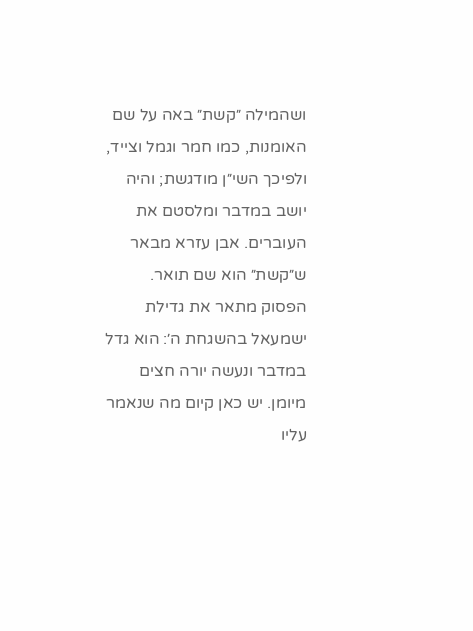ושהמילה ״קשת״ באה על שם האומנות, כמו חמר וגמל וצייד, ולפיכך השי״ן מודגשת; והיה יושב במדבר ומלסטם את העוברים. אבן עזרא מבאר ש״קשת״ הוא שם תואר. הפסוק מתאר את גדילת ישמעאל בהשגחת ה׳: הוא גדל במדבר ונעשה יורה חצים מיומן. יש כאן קיום מה שנאמר עליו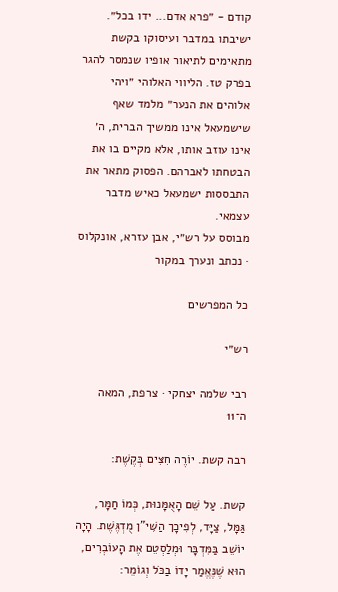קודם - ״פרא אדם... ידו בכל״. ישיבתו במדבר ועיסוקו בקשת מתאימים לתיאור אופיו שנמסר להגר בפרק טז. הליווי האלוהי ״ויהי אלוהים את הנער״ מלמד שאף שישמעאל אינו ממשיך הברית, ה׳ אינו עוזב אותו, אלא מקיים בו את הבטחתו לאברהם. הפסוק מתאר את התבססות ישמעאל כאיש מדבר עצמאי.
מבוסס על רש״י, אבן עזרא, אונקלוס · נכתב ונערך במקור

כל המפרשים

רש״י

רבי שלמה יצחקי · צרפת, המאה ה־11

רבה קשת. יוֹרֶה חִצִּים בְּקֶשֶׁת:

קשת. עַל שֵׁם הָאֻמָּנוּת, כְּמוֹ חַמָּר, גַּמָּל, צַיָּד, לְפִיכָך הַשִּׁי"ן מֻדְגֶּשֶׁת. הָיָה יוֹשֵׁב בַּמִּדְבָּר וּמְלַסְטֵם אֶת הָעוֹבְרִים, הוּא שֶׁנֶּאֱמַר יָדוֹ בַכֹּל וְגוֹמֵר: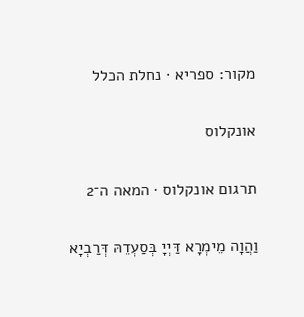מקור: ספריא · נחלת הכלל

אונקלוס

תרגום אונקלוס · המאה ה־2

וַהֲוָה מֵימְרָא דַּיְיָ בְּסַעְדֵהּ דְּרַבְיָא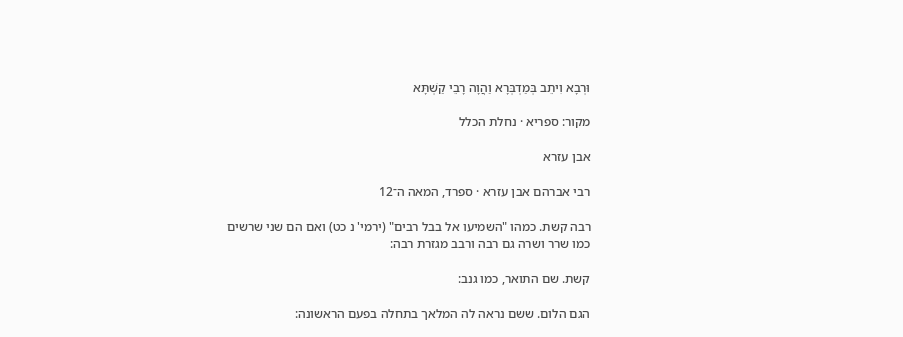וּרְבָא וִיתֵב בְּמַדְבְּרָא וַהֲוָה רָבֵי קַשְׁתָּא

מקור: ספריא · נחלת הכלל

אבן עזרא

רבי אברהם אבן עזרא · ספרד, המאה ה־12

רבה קשת. כמהו "השמיעו אל בבל רבים" (ירמי' נ כט) ואם הם שני שרשים כמו שרר ושרה גם רבה ורבב מגזרת רבה:

קשת. שם התואר, כמו גנב:

הגם הלום. ששם נראה לה המלאך בתחלה בפעם הראשונה: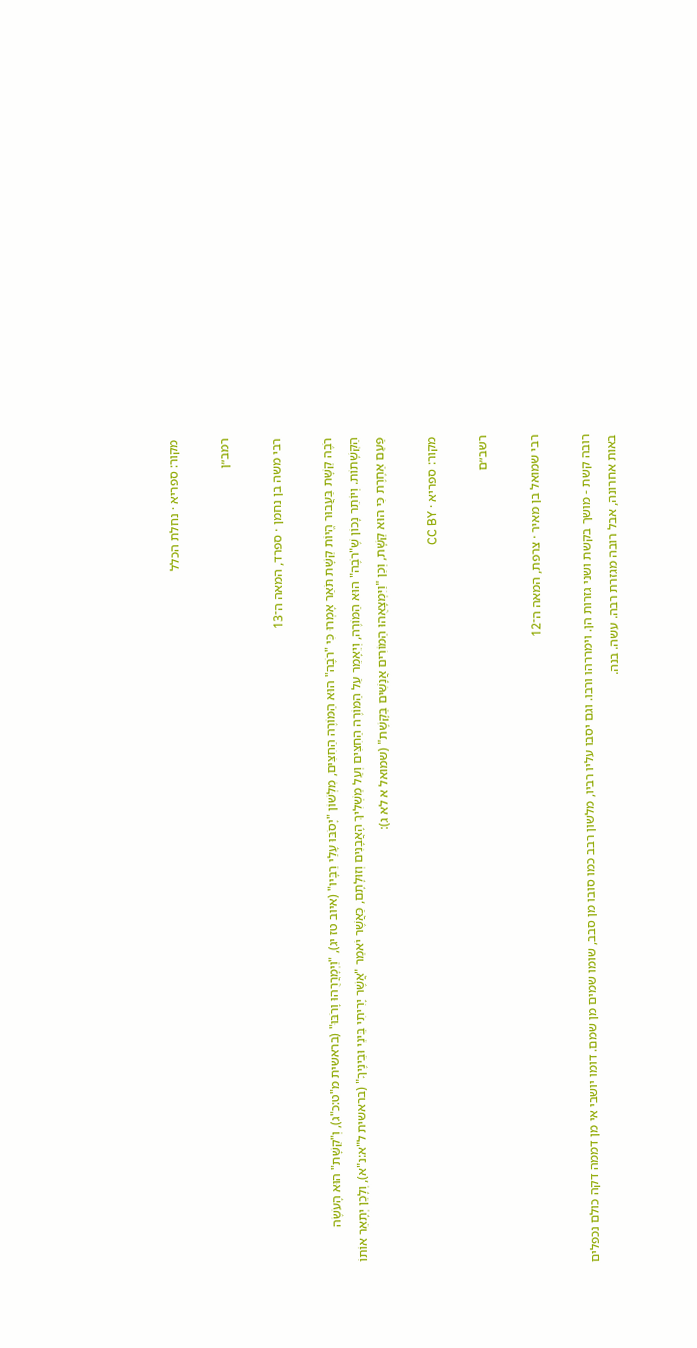מקור: ספריא · נחלת הכלל

רמב״ן

רבי משה בן נחמן · ספרד, המאה ה־13

רֹבֶה קַשָּׁת בַּעֲבוּר הֱיוֹת קַשָּׁת תֹּאַר אָמְרוּ כִּי "רֹבֶה" הוּא הַמּוֹרֶה הַחִצִּים, מִלְּשׁוֹן "יָסֹבּוּ עָלַי רַבָּיו" (איוב טז יג), "וַיְמָרֲרֻהוּ וָרֹבּוּ" (בראשית מ"ט:כ"ג), וְ"קַשָּׁת" הוּא הָעֹשֶׂה הַקְּשָׁתוֹת. וְיוֹתֵר נָכוֹן שֶׁ"רֹבֶה" הוּא הַמּוֹרֶה, וְיֵאָמֵר עַל הַמּוֹרֶה הַחִצִּים וְעַל מַשְׁלִיךְ הָאֲבָנִים וְזוּלָתָם, כַּאֲשֶׁר יֹאמַר "אֲשֶׁר יָרִיתִי בֵּינֵי וּבֵינֶיךָ" (בראשית ל"א:נ"א), וְלָכֵן יְתָאֵר אוֹתוֹ פַּעַם אַחֶרֶת כִּי הוּא קַשָּׁת, וְכֵן "וַיִּמְצָאֻהוּ הַמּוֹרִים אֲנָשִׁים בַּקָּשֶׁת" (שמואל א לא ג):

מקור: ספריא · CC BY

רשב״ם

רבי שמואל בן מאיר · צרפת, המאה ה־12

רובה קשת - מושך בקשת ושני גזרות הן. וימררהו ורבו. וגם יסבו עליו רביו, מלשון רבב כמו סובו מן סבב, שומו שמים מן שמם. דומו יושבי אי מן דממה דקה כולם נכפלים באות אחרונה, אבל רובה מגזרת רבה. עשה. בנה.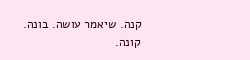קנה. שיאמר עושה. בונה. קונה.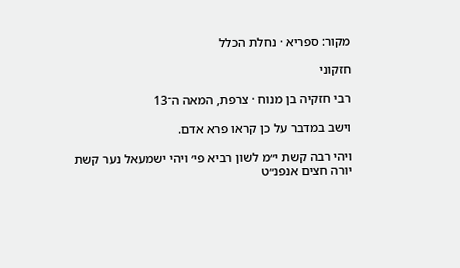מקור: ספריא · נחלת הכלל

חזקוני

רבי חזקיה בן מנוח · צרפת, המאה ה־13

וישב במדבר על כן קראו פרא אדם.

ויהי רבה קשת י״מ לשון רביא פי׳ ויהי ישמעאל נער קשת יורה חצים אנפנ״ט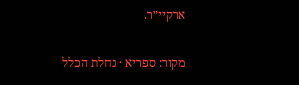ארקיי״ר.

מקור: ספריא · נחלת הכלל